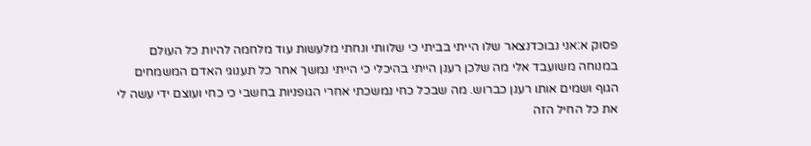פסוק א:אני נבוכדנצאר שלו הייתי בביתי כי שלוותי ונחתי מלעשות עוד מלחמה להיות כל העולם במנוחה משועבד אלי מה שלכן רענן הייתי בהיכלי כי הייתי נמשך אחר כל תענוגי האדם המשמחים הגוף ושמים אותו רענן כברוש. מה שבכל כחי נמשכתי אחרי הגופניות בחשבי כי כחי ועוצם ידי עשה לי את כל החיל הזה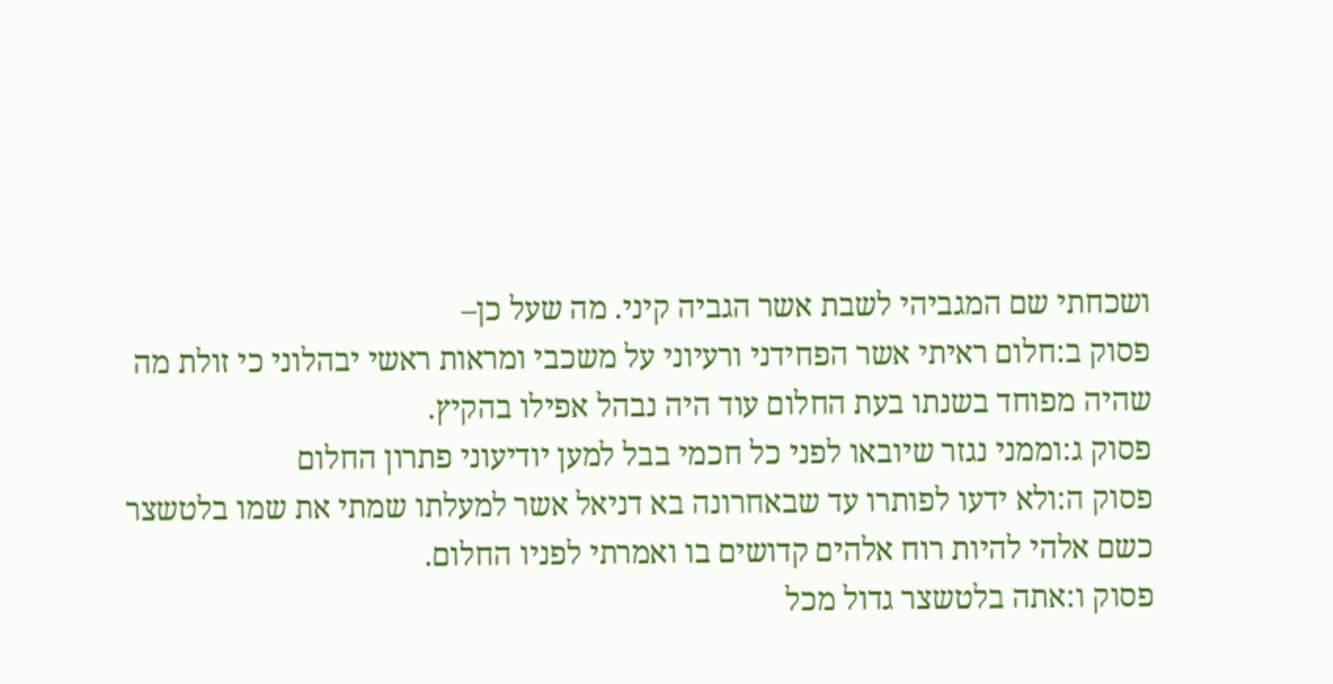ושכחתי שם המגביהי לשבת אשר הגביה קיני. מה שעל כן–
פסוק ב:חלום ראיתי אשר הפחידני ורעיוני על משכבי ומראות ראשי יבהלוני כי זולת מה שהיה מפוחד בשנתו בעת החלום עוד היה נבהל אפילו בהקיץ.
פסוק ג:וממני נגזר שיובאו לפני כל חכמי בבל למען יודיעוני פתרון החלום
פסוק ה:ולא ידעו לפותרו עד שבאחרונה בא דניאל אשר למעלתו שמתי את שמו בלטשצר כשם אלהי להיות רוח אלהים קדושים בו ואמרתי לפניו החלום.
פסוק ו:אתה בלטשצר גדול מכל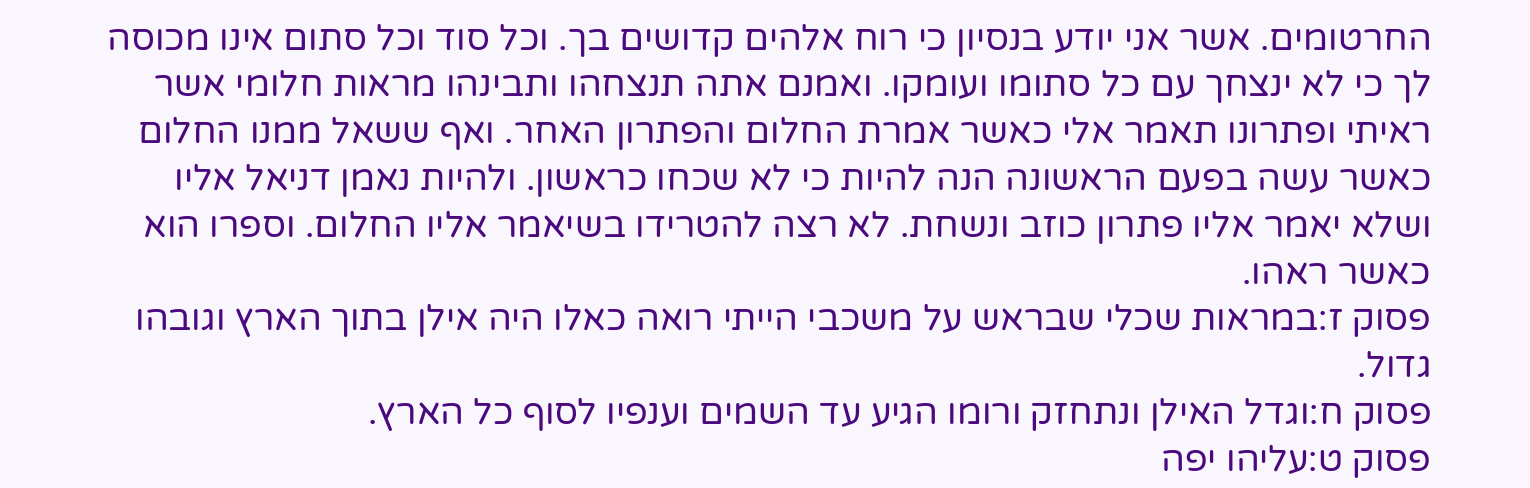החרטומים. אשר אני יודע בנסיון כי רוח אלהים קדושים בך. וכל סוד וכל סתום אינו מכוסה לך כי לא ינצחך עם כל סתומו ועומקו. ואמנם אתה תנצחהו ותבינהו מראות חלומי אשר ראיתי ופתרונו תאמר אלי כאשר אמרת החלום והפתרון האחר. ואף ששאל ממנו החלום כאשר עשה בפעם הראשונה הנה להיות כי לא שכחו כראשון. ולהיות נאמן דניאל אליו ושלא יאמר אליו פתרון כוזב ונשחת. לא רצה להטרידו בשיאמר אליו החלום. וספרו הוא כאשר ראהו.
פסוק ז:במראות שכלי שבראש על משכבי הייתי רואה כאלו היה אילן בתוך הארץ וגובהו גדול.
פסוק ח:וגדל האילן ונתחזק ורומו הגיע עד השמים וענפיו לסוף כל הארץ.
פסוק ט:עליהו יפה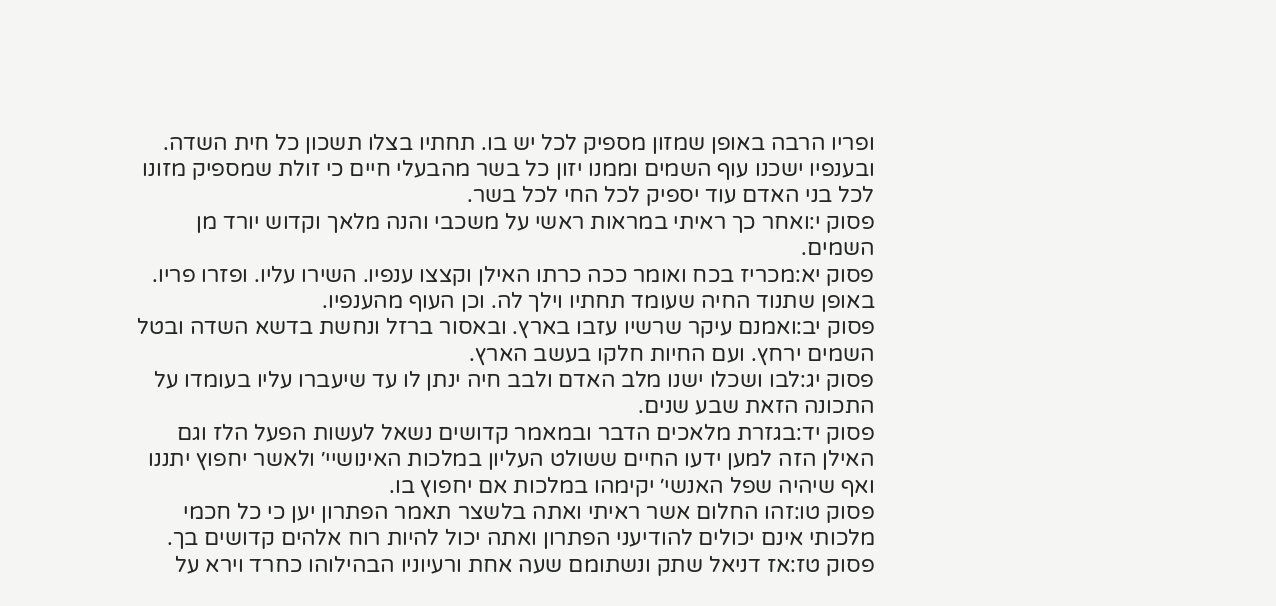ופריו הרבה באופן שמזון מספיק לכל יש בו. תחתיו בצלו תשכון כל חית השדה. ובענפיו ישכנו עוף השמים וממנו יזון כל בשר מהבעלי חיים כי זולת שמספיק מזונו לכל בני האדם עוד יספיק לכל החי לכל בשר.
פסוק י:ואחר כך ראיתי במראות ראשי על משכבי והנה מלאך וקדוש יורד מן השמים.
פסוק יא:מכריז בכח ואומר ככה כרתו האילן וקצצו ענפיו. השירו עליו. ופזרו פריו. באופן שתנוד החיה שעומד תחתיו וילך לה. וכן העוף מהענפיו.
פסוק יב:ואמנם עיקר שרשיו עזבו בארץ. ובאסור ברזל ונחשת בדשא השדה ובטל השמים ירחץ. ועם החיות חלקו בעשב הארץ.
פסוק יג:לבו ושכלו ישנו מלב האדם ולבב חיה ינתן לו עד שיעברו עליו בעומדו על התכונה הזאת שבע שנים.
פסוק יד:בגזרת מלאכים הדבר ובמאמר קדושים נשאל לעשות הפעל הלז וגם האילן הזה למען ידעו החיים ששולט העליון במלכות האינושיי׳ ולאשר יחפוץ יתננו ואף שיהיה שפל האנשי׳ יקימהו במלכות אם יחפוץ בו.
פסוק טו:זהו החלום אשר ראיתי ואתה בלשצר תאמר הפתרון יען כי כל חכמי מלכותי אינם יכולים להודיעני הפתרון ואתה יכול להיות רוח אלהים קדושים בך.
פסוק טז:אז דניאל שתק ונשתומם שעה אחת ורעיוניו הבהילוהו כחרד וירא על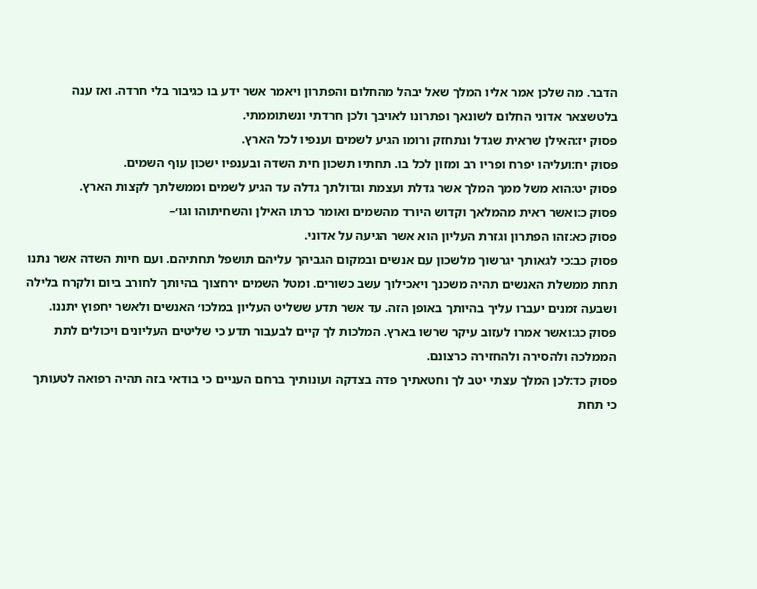הדבר. מה שלכן אמר אליו המלך שאל יבהל מהחלום והפתרון ויאמר אשר ידע בו כגיבור בלי חרדה. ואז ענה בלטשצאר אדוני החלום לשונאך ופתרונו לאויבך ולכן חרדתי ונשתוממתי.
פסוק יז:האילן שראית שגדל ונתחזק ורומו הגיע לשמים וענפיו לכל הארץ.
פסוק יח:ועליהו יפרח ופריו רב ומזון לכל בו. תחתיו תשכון חית השדה ובענפיו ישכון עוף השמים.
פסוק יט:הוא משל ממך המלך אשר גדלת ועצמת וגדולתך גדלה עד הגיע לשמים וממשלתך לקצות הארץ.
פסוק כ:ואשר ראית מהמלאך וקדוש היורד מהשמים ואומר כרתו האילן והשחיתוהו וגו׳–
פסוק כא:זהו הפתרון וגזרת העליון הוא אשר הגיעה על אדוני.
פסוק כב:כי לגאותך יגרשוך מלשכון עם אנשים ובמקום הגביהך עליהם תושפל תחתיהם. ועם חיות השדה אשר נתנו תחת ממשלת האנשים תהיה משכנך ויאכילוך עשב כשורים. ומטל השמים ירחצוך בהיותך לחורב ביום ולקרח בלילה ושבעה זמנים יעברו עליך בהיותך באופן הזה. עד אשר תדע ששליט העליון במלכו׳ האנשים ולאשר יחפוץ יתננו.
פסוק כג:ואשר אמרו לעזוב עיקר שרשו בארץ. המלכות לך קיים לבעבור תדע כי שליטים העליונים ויכולים לתת הממלכה ולהסירה ולהחזירה כרצונם.
פסוק כד:לכן המלך עצתי יטב לך וחטאתיך פדה בצדקה ועונותיך ברחם העניים כי בודאי בזה תהיה רפואה לטעותך כי תחת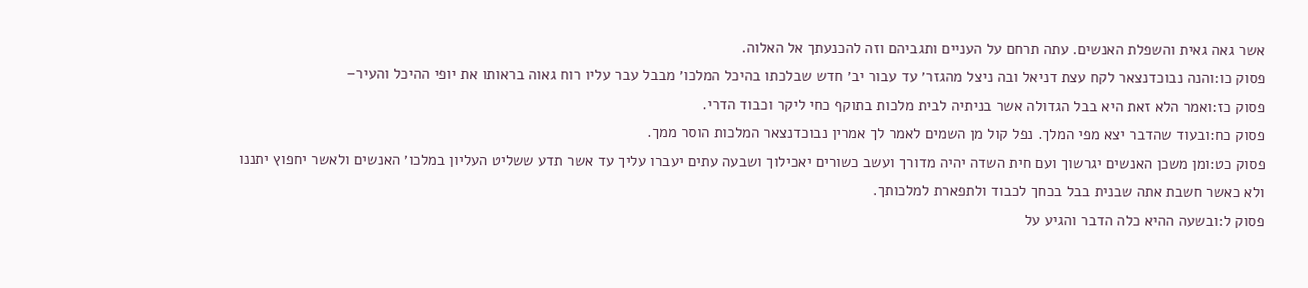אשר גאה גאית והשפלת האנשים. עתה תרחם על העניים ותגביהם וזה להכנעתך אל האלוה.
פסוק כו:והנה נבוכדנצאר לקח עצת דניאל ובה ניצל מהגזר׳ עד עבור יב׳ חדש שבלכתו בהיכל המלכו׳ מבבל עבר עליו רוח גאוה בראותו את יופי ההיכל והעיר–
פסוק כז:ואמר הלא זאת היא בבל הגדולה אשר בניתיה לבית מלכות בתוקף כחי ליקר וכבוד הדרי.
פסוק כח:ובעוד שהדבר יצא מפי המלך. נפל קול מן השמים לאמר לך אמרין נבוכדנצאר המלכות הוסר ממך.
פסוק כט:ומן משכן האנשים יגרשוך ועם חית השדה יהיה מדורך ועשב כשורים יאכילוך ושבעה עתים יעברו עליך עד אשר תדע ששליט העליון במלכו׳ האנשים ולאשר יחפוץ יתננו ולא כאשר חשבת אתה שבנית בבל בכחך לכבוד ולתפארת למלכותך.
פסוק ל:ובשעה ההיא כלה הדבר והגיע על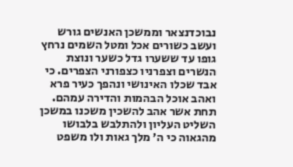נבוכדנצאר וממשכן האנשים גורש ועשב כשורים אכל ומטל השמים נרחץ גופו עד ששערו גדל כשער ונוצת הנשרים וצפרניו כצפורני הצפרים. כי אבד שכלו האינושי ונהפך כעיר פרא ואהב אוכל הבהמות והדירה עמהם. תחת אשר אהב להשכין משכנו במשכן השליט העליון ולהתלבש בלבושו מהגאוה כי ה׳ מלך גאות ולו משפט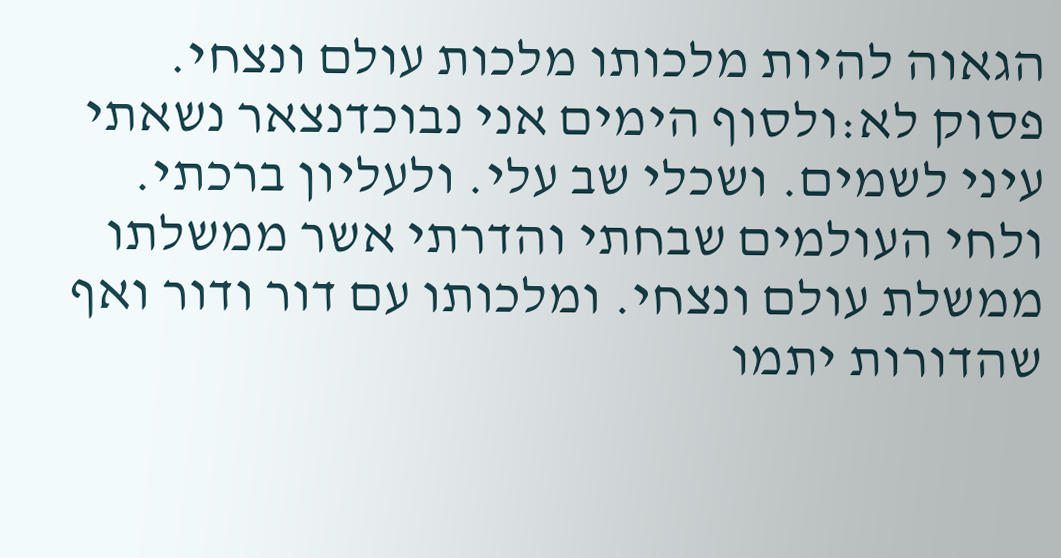הגאוה להיות מלכותו מלכות עולם ונצחי.
פסוק לא:ולסוף הימים אני נבוכדנצאר נשאתי עיני לשמים. ושכלי שב עלי. ולעליון ברכתי. ולחי העולמים שבחתי והדרתי אשר ממשלתו ממשלת עולם ונצחי. ומלכותו עם דור ודור ואף שהדורות יתמו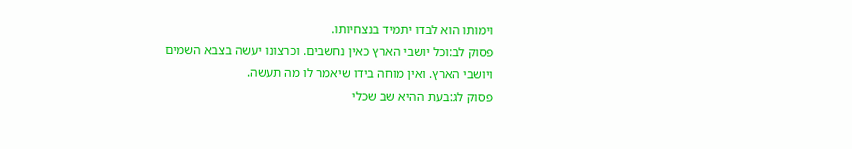וימותו הוא לבדו יתמיד בנצחיותו.
פסוק לב:וכל יושבי הארץ כאין נחשבים. וכרצונו יעשה בצבא השמים ויושבי הארץ. ואין מוחה בידו שיאמר לו מה תעשה.
פסוק לג:בעת ההיא שב שכלי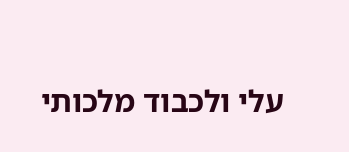עלי ולכבוד מלכותי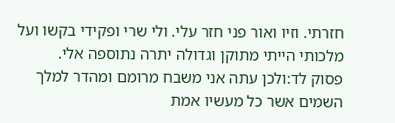חזרתי. וזיו ואור פני חזר עלי. ולי שרי ופקידי בקשו ועל מלכותי הייתי מתוקן וגדולה יתרה נתוספה אלי.
פסוק לד:ולכן עתה אני משבח מרומם ומהדר למלך השמים אשר כל מעשיו אמת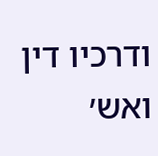ודרכיו דין ואש׳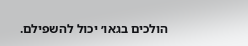הולכים בגאו׳ יכול להשפילם.